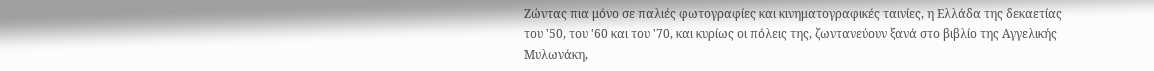Ζώντας πια μόνο σε παλιές φωτογραφίες και κινηματογραφικές ταινίες, η Ελλάδα της δεκαετίας του '50, του '60 και του '70, και κυρίως οι πόλεις της, ζωντανεύουν ξανά στο βιβλίο της Αγγελικής Μυλωνάκη,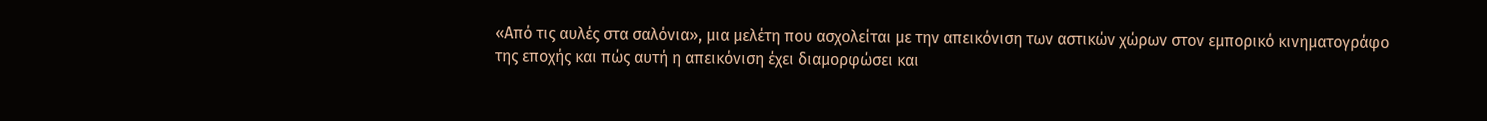«Από τις αυλές στα σαλόνια», μια μελέτη που ασχολείται με την απεικόνιση των αστικών χώρων στον εμπορικό κινηματογράφο της εποχής και πώς αυτή η απεικόνιση έχει διαμορφώσει και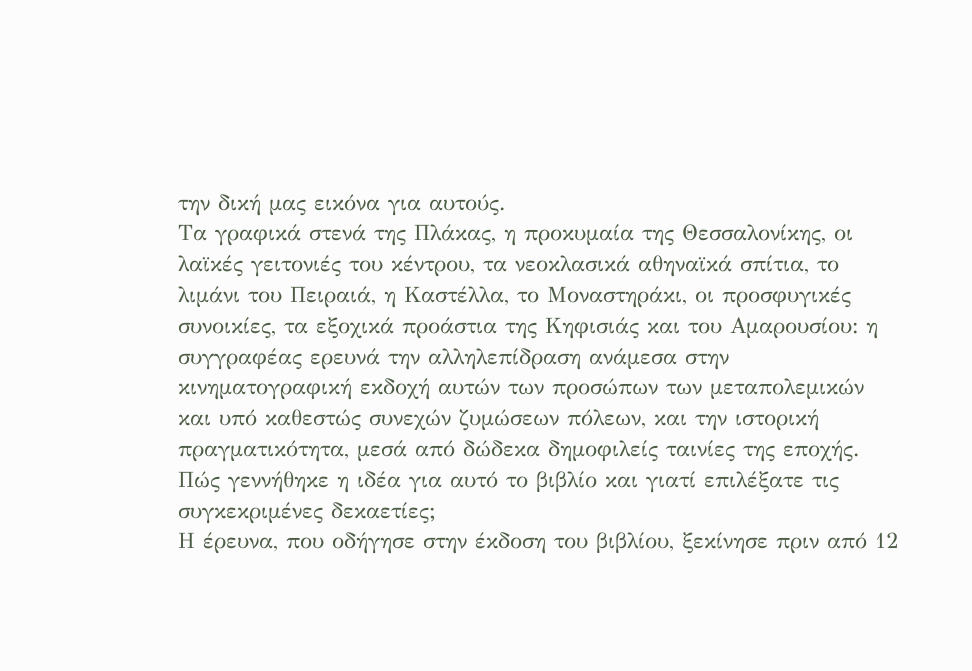την δική μας εικόνα για αυτούς.
Τα γραφικά στενά της Πλάκας, η προκυμαία της Θεσσαλονίκης, οι λαϊκές γειτονιές του κέντρου, τα νεοκλασικά αθηναϊκά σπίτια, το λιμάνι του Πειραιά, η Καστέλλα, το Μοναστηράκι, οι προσφυγικές συνοικίες, τα εξοχικά προάστια της Κηφισιάς και του Αμαρουσίου: η συγγραφέας ερευνά την αλληλεπίδραση ανάμεσα στην κινηματογραφική εκδοχή αυτών των προσώπων των μεταπολεμικών και υπό καθεστώς συνεχών ζυμώσεων πόλεων, και την ιστορική πραγματικότητα, μεσά από δώδεκα δημοφιλείς ταινίες της εποχής.
Πώς γεννήθηκε η ιδέα για αυτό το βιβλίο και γιατί επιλέξατε τις συγκεκριμένες δεκαετίες;
Η έρευνα, που οδήγησε στην έκδοση του βιβλίου, ξεκίνησε πριν από 12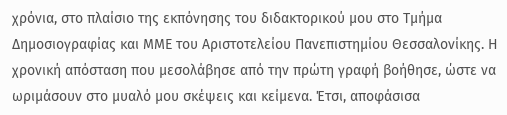χρόνια, στο πλαίσιο της εκπόνησης του διδακτορικού μου στο Τμήμα Δημοσιογραφίας και ΜΜΕ του Αριστοτελείου Πανεπιστημίου Θεσσαλονίκης. Η χρονική απόσταση που μεσολάβησε από την πρώτη γραφή βοήθησε, ώστε να ωριμάσουν στο μυαλό μου σκέψεις και κείμενα. Έτσι, αποφάσισα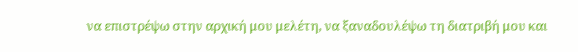να επιστρέψω στην αρχική μου μελέτη, να ξαναδουλέψω τη διατριβή μου και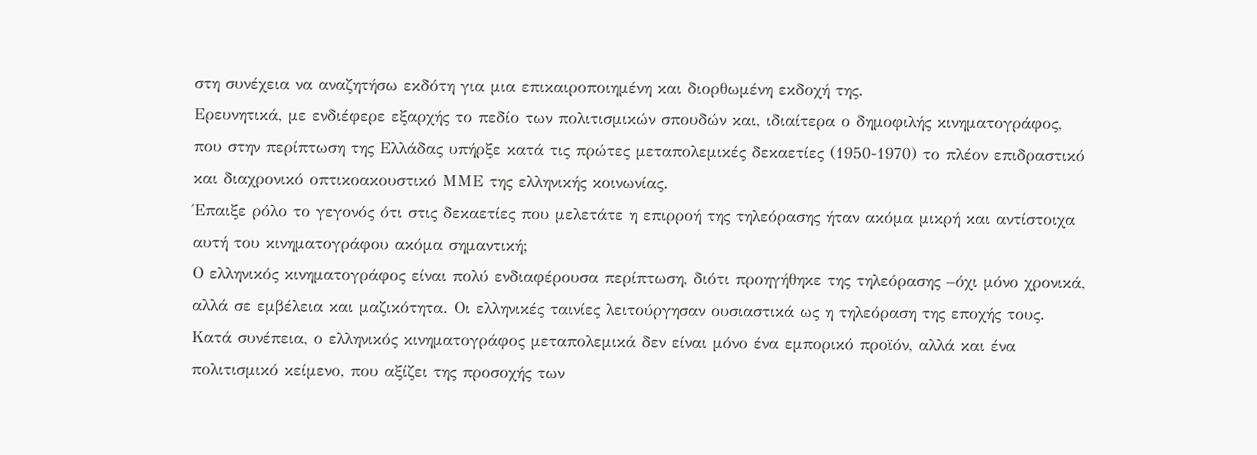στη συνέχεια να αναζητήσω εκδότη για μια επικαιροποιημένη και διορθωμένη εκδοχή της.
Ερευνητικά, με ενδιέφερε εξαρχής το πεδίο των πολιτισμικών σπουδών και, ιδιαίτερα ο δημοφιλής κινηματογράφος, που στην περίπτωση της Ελλάδας υπήρξε κατά τις πρώτες μεταπολεμικές δεκαετίες (1950-1970) το πλέον επιδραστικό και διαχρονικό οπτικοακουστικό ΜΜΕ της ελληνικής κοινωνίας.
Έπαιξε ρόλο το γεγονός ότι στις δεκαετίες που μελετάτε η επιρροή της τηλεόρασης ήταν ακόμα μικρή και αντίστοιχα αυτή του κινηματογράφου ακόμα σημαντική;
Ο ελληνικός κινηματογράφος είναι πολύ ενδιαφέρουσα περίπτωση, διότι προηγήθηκε της τηλεόρασης –όχι μόνο χρονικά, αλλά σε εμβέλεια και μαζικότητα. Οι ελληνικές ταινίες λειτούργησαν ουσιαστικά ως η τηλεόραση της εποχής τους. Κατά συνέπεια, ο ελληνικός κινηματογράφος μεταπολεμικά δεν είναι μόνο ένα εμπορικό προϊόν, αλλά και ένα πολιτισμικό κείμενο, που αξίζει της προσοχής των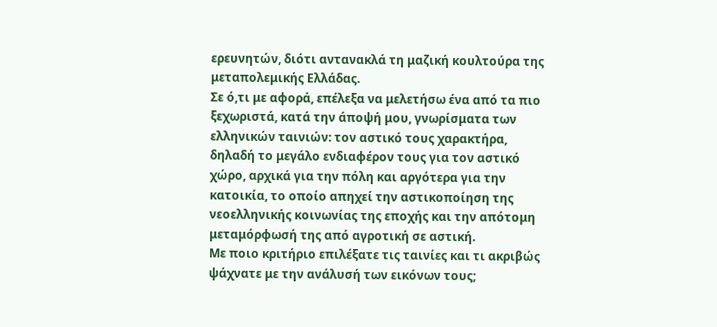ερευνητών, διότι αντανακλά τη μαζική κουλτούρα της μεταπολεμικής Ελλάδας.
Σε ό,τι με αφορά, επέλεξα να μελετήσω ένα από τα πιο ξεχωριστά, κατά την άποψή μου, γνωρίσματα των ελληνικών ταινιών: τον αστικό τους χαρακτήρα, δηλαδή το μεγάλο ενδιαφέρον τους για τον αστικό χώρο, αρχικά για την πόλη και αργότερα για την κατοικία, το οποίο απηχεί την αστικοποίηση της νεοελληνικής κοινωνίας της εποχής και την απότομη μεταμόρφωσή της από αγροτική σε αστική.
Με ποιο κριτήριο επιλέξατε τις ταινίες και τι ακριβώς ψάχνατε με την ανάλυσή των εικόνων τους;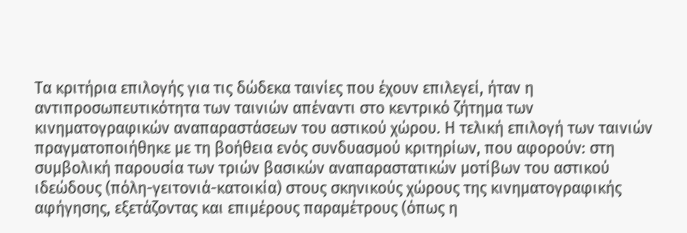Τα κριτήρια επιλογής για τις δώδεκα ταινίες που έχουν επιλεγεί, ήταν η αντιπροσωπευτικότητα των ταινιών απέναντι στο κεντρικό ζήτημα των κινηματογραφικών αναπαραστάσεων του αστικού χώρου. Η τελική επιλογή των ταινιών πραγματοποιήθηκε με τη βοήθεια ενός συνδυασμού κριτηρίων, που αφορούν: στη συμβολική παρουσία των τριών βασικών αναπαραστατικών μοτίβων του αστικού ιδεώδους (πόλη-γειτονιά-κατοικία) στους σκηνικούς χώρους της κινηματογραφικής αφήγησης, εξετάζοντας και επιμέρους παραμέτρους (όπως η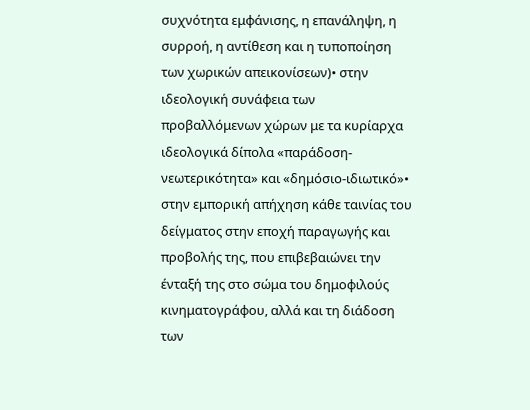συχνότητα εμφάνισης, η επανάληψη, η συρροή, η αντίθεση και η τυποποίηση των χωρικών απεικονίσεων)• στην ιδεολογική συνάφεια των προβαλλόμενων χώρων με τα κυρίαρχα ιδεολογικά δίπολα «παράδοση-νεωτερικότητα» και «δημόσιο-ιδιωτικό»• στην εμπορική απήχηση κάθε ταινίας του δείγματος στην εποχή παραγωγής και προβολής της, που επιβεβαιώνει την ένταξή της στο σώμα του δημοφιλούς κινηματογράφου, αλλά και τη διάδοση των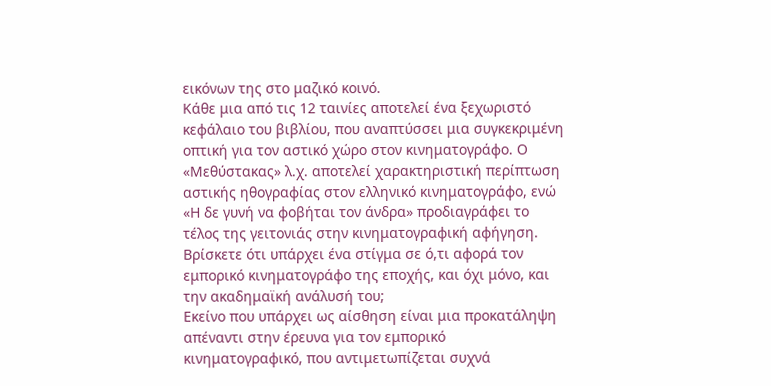εικόνων της στο μαζικό κοινό.
Κάθε μια από τις 12 ταινίες αποτελεί ένα ξεχωριστό κεφάλαιο του βιβλίου, που αναπτύσσει μια συγκεκριμένη οπτική για τον αστικό χώρο στον κινηματογράφο. Ο «Μεθύστακας» λ.χ. αποτελεί χαρακτηριστική περίπτωση αστικής ηθογραφίας στον ελληνικό κινηματογράφο, ενώ «Η δε γυνή να φοβήται τον άνδρα» προδιαγράφει το τέλος της γειτονιάς στην κινηματογραφική αφήγηση.
Βρίσκετε ότι υπάρχει ένα στίγμα σε ό,τι αφορά τον εμπορικό κινηματογράφο της εποχής, και όχι μόνο, και την ακαδημαϊκή ανάλυσή του;
Εκείνο που υπάρχει ως αίσθηση είναι μια προκατάληψη απέναντι στην έρευνα για τον εμπορικό κινηματογραφικό, που αντιμετωπίζεται συχνά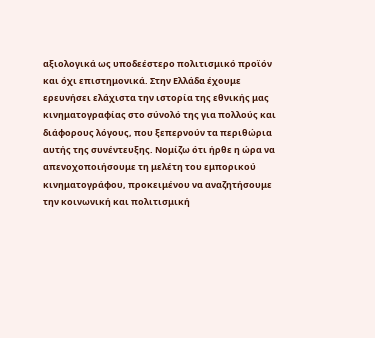αξιολογικά ως υποδεέστερο πολιτισμικό προϊόν και όχι επιστημονικά. Στην Ελλάδα έχουμε ερευνήσει ελάχιστα την ιστορία της εθνικής μας κινηματογραφίας στο σύνολό της για πολλούς και διάφορους λόγους, που ξεπερνούν τα περιθώρια αυτής της συνέντευξης. Νομίζω ότι ήρθε η ώρα να απενοχοποιήσουμε τη μελέτη του εμπορικού κινηματογράφου, προκειμένου να αναζητήσουμε την κοινωνική και πολιτισμική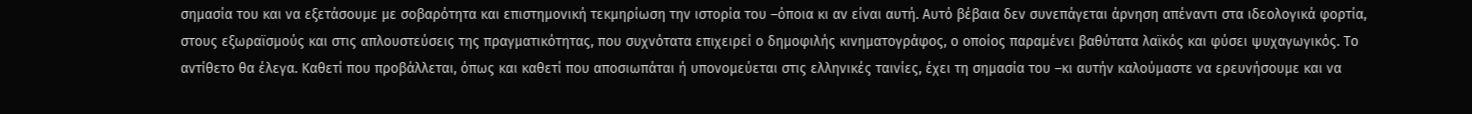σημασία του και να εξετάσουμε με σοβαρότητα και επιστημονική τεκμηρίωση την ιστορία του –όποια κι αν είναι αυτή. Αυτό βέβαια δεν συνεπάγεται άρνηση απέναντι στα ιδεολογικά φορτία, στους εξωραϊσμούς και στις απλουστεύσεις της πραγματικότητας, που συχνότατα επιχειρεί ο δημοφιλής κινηματογράφος, ο οποίος παραμένει βαθύτατα λαϊκός και φύσει ψυχαγωγικός. Το αντίθετο θα έλεγα. Καθετί που προβάλλεται, όπως και καθετί που αποσιωπάται ή υπονομεύεται στις ελληνικές ταινίες, έχει τη σημασία του –κι αυτήν καλούμαστε να ερευνήσουμε και να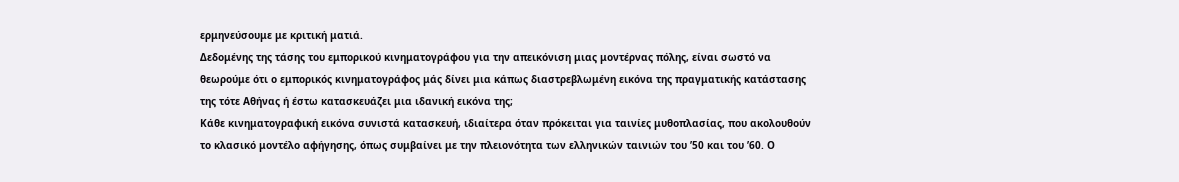ερμηνεύσουμε με κριτική ματιά.
Δεδομένης της τάσης του εμπορικού κινηματογράφου για την απεικόνιση μιας μοντέρνας πόλης, είναι σωστό να θεωρούμε ότι ο εμπορικός κινηματογράφος μάς δίνει μια κάπως διαστρεβλωμένη εικόνα της πραγματικής κατάστασης της τότε Αθήνας ή έστω κατασκευάζει μια ιδανική εικόνα της;
Κάθε κινηματογραφική εικόνα συνιστά κατασκευή, ιδιαίτερα όταν πρόκειται για ταινίες μυθοπλασίας, που ακολουθούν το κλασικό μοντέλο αφήγησης, όπως συμβαίνει με την πλειονότητα των ελληνικών ταινιών του ’50 και του ’60. Ο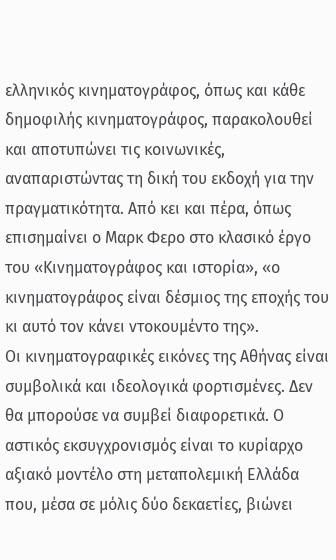ελληνικός κινηματογράφος, όπως και κάθε δημοφιλής κινηματογράφος, παρακολουθεί και αποτυπώνει τις κοινωνικές, αναπαριστώντας τη δική του εκδοχή για την πραγματικότητα. Από κει και πέρα, όπως επισημαίνει ο Μαρκ Φερο στο κλασικό έργο του «Κινηματογράφος και ιστορία», «ο κινηματογράφος είναι δέσμιος της εποχής του κι αυτό τον κάνει ντοκουμέντο της».
Οι κινηματογραφικές εικόνες της Αθήνας είναι συμβολικά και ιδεολογικά φορτισμένες. Δεν θα μπορούσε να συμβεί διαφορετικά. Ο αστικός εκσυγχρονισμός είναι το κυρίαρχο αξιακό μοντέλο στη μεταπολεμική Ελλάδα που, μέσα σε μόλις δύο δεκαετίες, βιώνει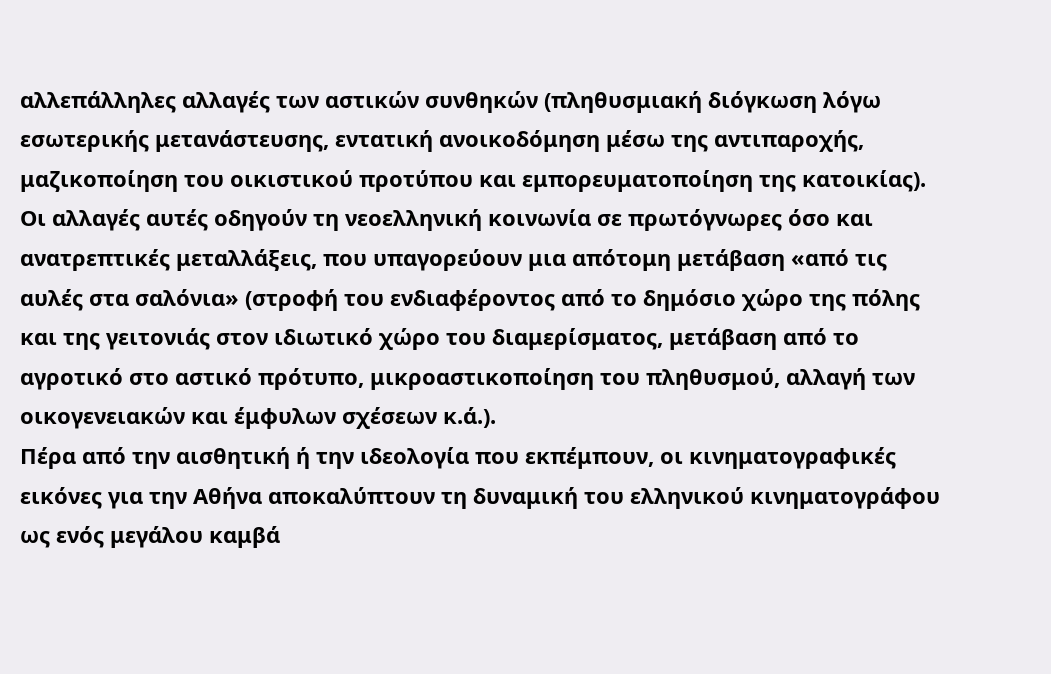αλλεπάλληλες αλλαγές των αστικών συνθηκών (πληθυσμιακή διόγκωση λόγω εσωτερικής μετανάστευσης, εντατική ανοικοδόμηση μέσω της αντιπαροχής, μαζικοποίηση του οικιστικού προτύπου και εμπορευματοποίηση της κατοικίας). Οι αλλαγές αυτές οδηγούν τη νεοελληνική κοινωνία σε πρωτόγνωρες όσο και ανατρεπτικές μεταλλάξεις, που υπαγορεύουν μια απότομη μετάβαση «από τις αυλές στα σαλόνια» (στροφή του ενδιαφέροντος από το δημόσιο χώρο της πόλης και της γειτονιάς στον ιδιωτικό χώρο του διαμερίσματος, μετάβαση από το αγροτικό στο αστικό πρότυπο, μικροαστικοποίηση του πληθυσμού, αλλαγή των οικογενειακών και έμφυλων σχέσεων κ.ά.).
Πέρα από την αισθητική ή την ιδεολογία που εκπέμπουν, οι κινηματογραφικές εικόνες για την Αθήνα αποκαλύπτουν τη δυναμική του ελληνικού κινηματογράφου ως ενός μεγάλου καμβά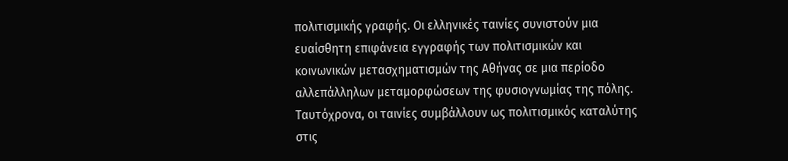πολιτισμικής γραφής. Οι ελληνικές ταινίες συνιστούν μια ευαίσθητη επιφάνεια εγγραφής των πολιτισμικών και κοινωνικών μετασχηματισμών της Αθήνας σε μια περίοδο αλλεπάλληλων μεταμορφώσεων της φυσιογνωμίας της πόλης. Ταυτόχρονα, οι ταινίες συμβάλλουν ως πολιτισμικός καταλύτης στις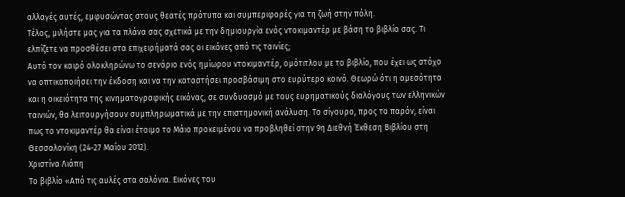αλλαγές αυτές, εμφυσώντας στους θεατές πρότυπα και συμπεριφορές για τη ζωή στην πόλη.
Τέλος, μιλήστε μας για τα πλάνα σας σχετικά με την δημιουργία ενός ντοκιμαντέρ με βάση το βιβλίο σας. Τι ελπίζετε να προσθέσει στα επιχειρήματά σας οι εικόνες από τις ταινίες;
Αυτό τον καιρό ολοκληρώνω το σενάριο ενός ημίωρου ντοκιμαντέρ, ομότιτλου με το βιβλίο, που έχει ως στόχο να οπτικοποιήσει την έκδοση και να την καταστήσει προσβάσιμη στο ευρύτερο κοινό. Θεωρώ ότι η αμεσότητα και η οικειότητα της κινηματογραφικής εικόνας, σε συνδυασμό με τους ευρηματικούς διαλόγους των ελληνικών ταινιών, θα λειτουργήσουν συμπληρωματικά με την επιστημονική ανάλυση. Το σίγουρο, προς το παρόν, είναι πως το ντοκιμαντέρ θα είναι έτοιμο το Μάιο προκειμένου να προβληθεί στην 9η Διεθνή Έκθεση Βιβλίου στη Θεσσαλονίκη (24-27 Μαΐου 2012).
Χριστίνα Λιάπη
Το βιβλίο «Από τις αυλές στα σαλόνια. Εικόνες του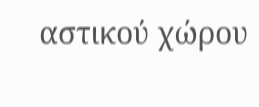αστικού χώρου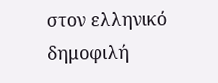στον ελληνικό δημοφιλή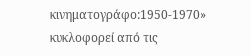κινηματογράφο:1950-1970» κυκλοφορεί από τις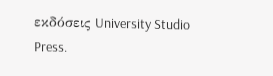εκδόσεις University Studio Press.